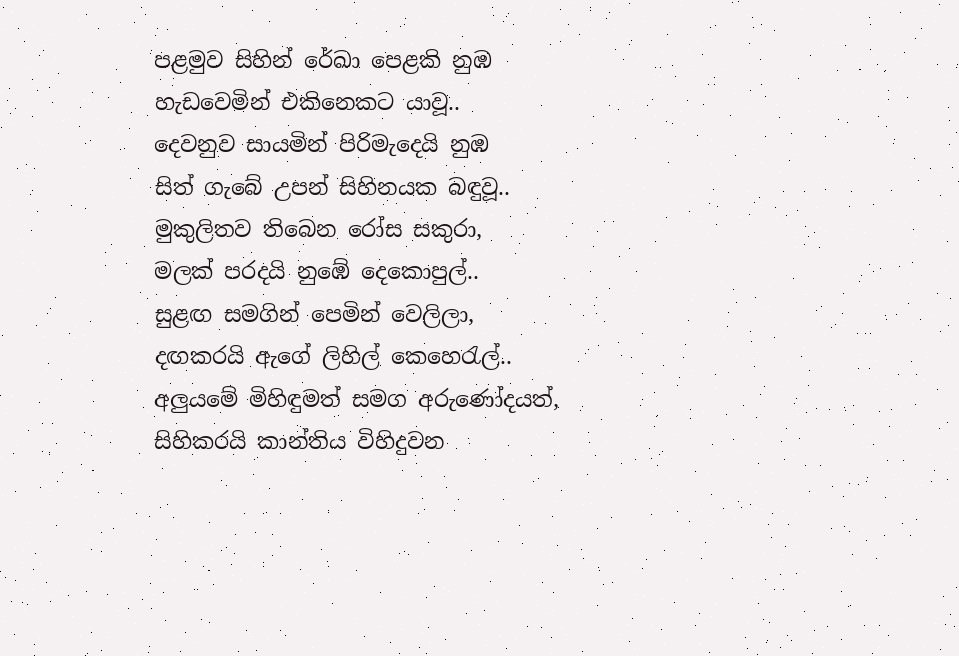පළමුව සිහින් රේඛා පෙළකි නුඹ
හැඩවෙමින් එකිනෙකට යාවූ..
දෙවනුව සායමින් පිරිමැදෙයි නුඹ
සිත් ගැබේ උපන් සිහිනයක බඳුවූ..
මුකුලිතව තිබෙන රෝස සකුරා,
මලක් පරදයි නුඹේ දෙකොපුල්..
සුළඟ සමගින් පෙමින් වෙලිලා,
දඟකරයි ඇගේ ලිහිල් කෙහෙරැල්..
අලුයමේ මිහිඳුමත් සමග අරුණෝදයත්,
සිහිකරයි කාන්තිය විහිදුවන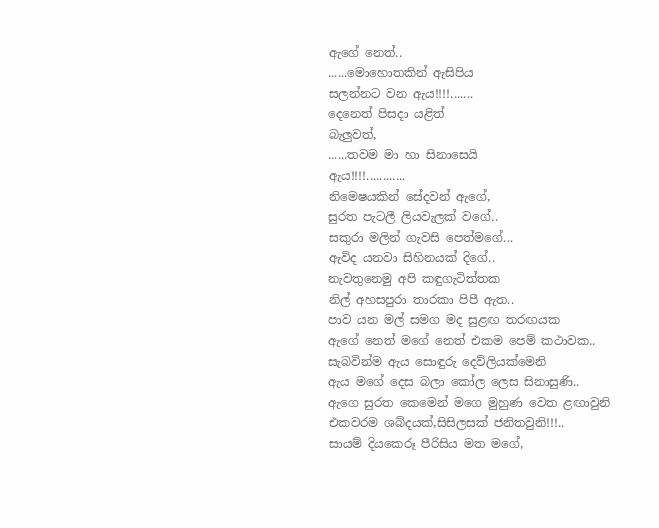ඇගේ නෙත්..
......මොහොතකින් ඇසිපිය
සලන්නට වන ඇය!!!!.......
දෙනෙත් පිසදා යළිත්
බැලුවත්,
......තවම මා හා සිනාසෙයි
ඇය!!!!............
නිමෙෂයකින් සේදවන් ඇගේ,
සුරත පැටලී ලියවැලක් වගේ..
සකුරා මලින් ගැවසි පෙත්මගේ...
ඇවිද යනවා සිහිනයක් දිගේ..
නැවතුනෙමු අපි කඳුගැටිත්තක
නිල් අහසපුරා තාරකා පිපී ඇත..
පාව යන මල් සමග මද සුළඟ තරඟයක
ඇගේ නෙත් මගේ නෙත් එකම පෙම් කථාවක..
සැබවින්ම ඇය සොඳුරු දෙව්ලියක්මෙනි
ඇය මගේ දෙස බලා කෝල ලෙස සිනාසුණි..
ඇගෙ සුරත කෙමෙන් මගෙ මුහුණ වෙත ළඟාවුනි
එකවරම ශබ්දයක්,සිසිලසක් ජනිතවුනි!!!..
සායම් දියකෙරූ පීරිසිය මත මගේ,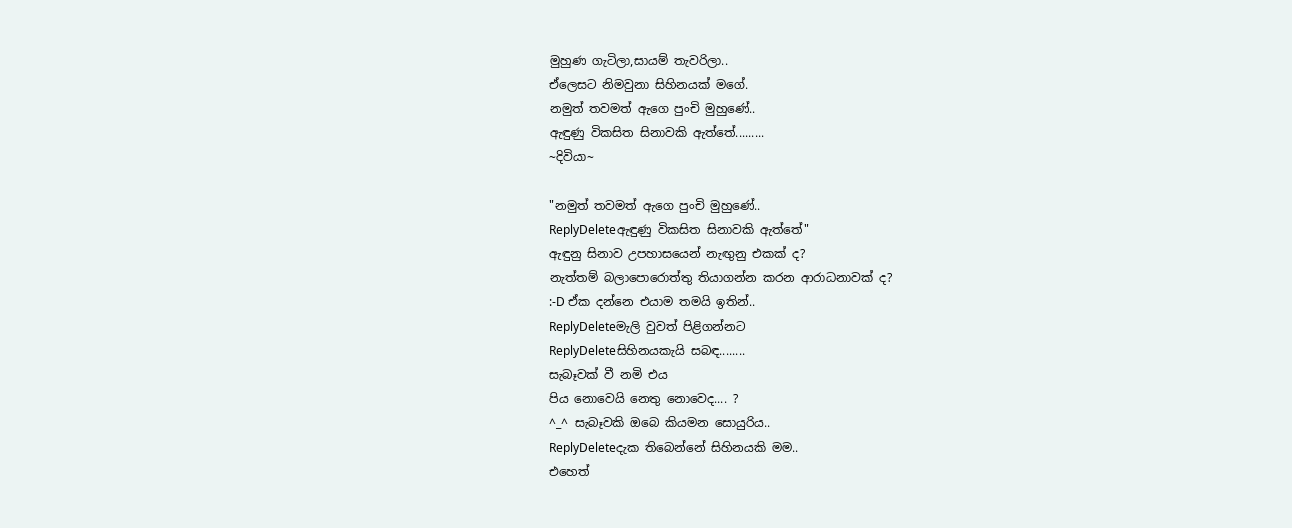මුහුණ ගැටිලා,සායම් තැවරිලා..
ඒලෙසට නිමවුනා සිහිනයක් මගේ.
නමුත් තවමත් ඇගෙ පුංචි මුහුණේ..
ඇඳුණු විකසිත සිනාවකි ඇත්තේ.........
~දිවියා~

"නමුත් තවමත් ඇගෙ පුංචි මුහුණේ..
ReplyDeleteඇඳුණු විකසිත සිනාවකි ඇත්තේ"
ඇඳුනු සිනාව උපහාසයෙන් නැඟුනු එකක් ද?
නැත්තම් බලාපොරොත්තු තියාගන්න කරන ආරාධනාවක් ද?
:-D ඒක දන්නෙ එයාම තමයි ඉතින්..
ReplyDeleteමැලි වුවත් පිළිගන්නට
ReplyDeleteසිහිනයකැයි සබඳ........
සැබෑවක් වී නමි එය
පිය නොවෙයි නෙතු නොවෙද.... ?
^_^ සැබෑවකි ඔබෙ කියමන සොයුරිය..
ReplyDeleteදැක තිබෙන්නේ සිහිනයකි මම..
එහෙත්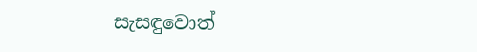සැසඳුවොත්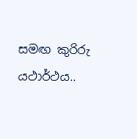සමඟ කුරිරු යථාර්ථය..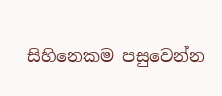සිහිනෙකම පසුවෙන්න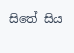සිතේ සිය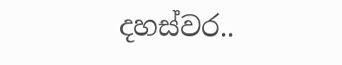දහස්වර..